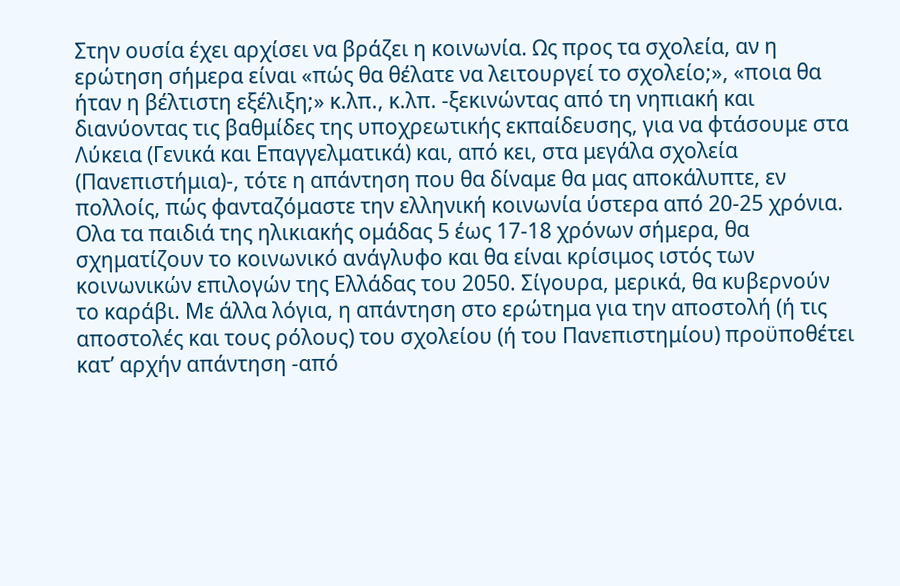Στην ουσία έχει αρχίσει να βράζει η κοινωνία. Ως προς τα σχολεία, αν η ερώτηση σήμερα είναι «πώς θα θέλατε να λειτουργεί το σχολείο;», «ποια θα ήταν η βέλτιστη εξέλιξη;» κ.λπ., κ.λπ. -ξεκινώντας από τη νηπιακή και διανύοντας τις βαθμίδες της υποχρεωτικής εκπαίδευσης, για να φτάσουμε στα Λύκεια (Γενικά και Επαγγελματικά) και, από κει, στα μεγάλα σχολεία (Πανεπιστήμια)-, τότε η απάντηση που θα δίναμε θα μας αποκάλυπτε, εν πολλοίς, πώς φανταζόμαστε την ελληνική κοινωνία ύστερα από 20-25 χρόνια. Ολα τα παιδιά της ηλικιακής ομάδας 5 έως 17-18 χρόνων σήμερα, θα σχηματίζουν το κοινωνικό ανάγλυφο και θα είναι κρίσιμος ιστός των κοινωνικών επιλογών της Ελλάδας του 2050. Σίγουρα, μερικά, θα κυβερνούν το καράβι. Με άλλα λόγια, η απάντηση στο ερώτημα για την αποστολή (ή τις αποστολές και τους ρόλους) του σχολείου (ή του Πανεπιστημίου) προϋποθέτει κατ’ αρχήν απάντηση -από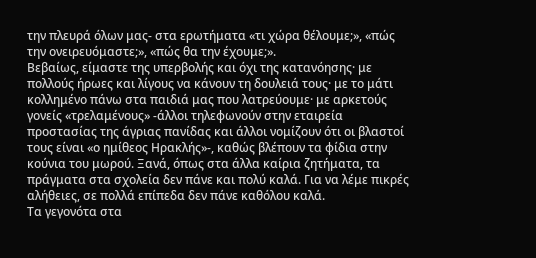την πλευρά όλων μας- στα ερωτήματα «τι χώρα θέλουμε;», «πώς την ονειρευόμαστε;», «πώς θα την έχουμε;».
Βεβαίως, είμαστε της υπερβολής και όχι της κατανόησης· με πολλούς ήρωες και λίγους να κάνουν τη δουλειά τους· με το μάτι κολλημένο πάνω στα παιδιά μας που λατρεύουμε· με αρκετούς γονείς «τρελαμένους» -άλλοι τηλεφωνούν στην εταιρεία προστασίας της άγριας πανίδας και άλλοι νομίζουν ότι οι βλαστοί τους είναι «ο ημίθεος Ηρακλής»-, καθώς βλέπουν τα φίδια στην κούνια του μωρού. Ξανά, όπως στα άλλα καίρια ζητήματα, τα πράγματα στα σχολεία δεν πάνε και πολύ καλά. Για να λέμε πικρές αλήθειες, σε πολλά επίπεδα δεν πάνε καθόλου καλά.
Τα γεγονότα στα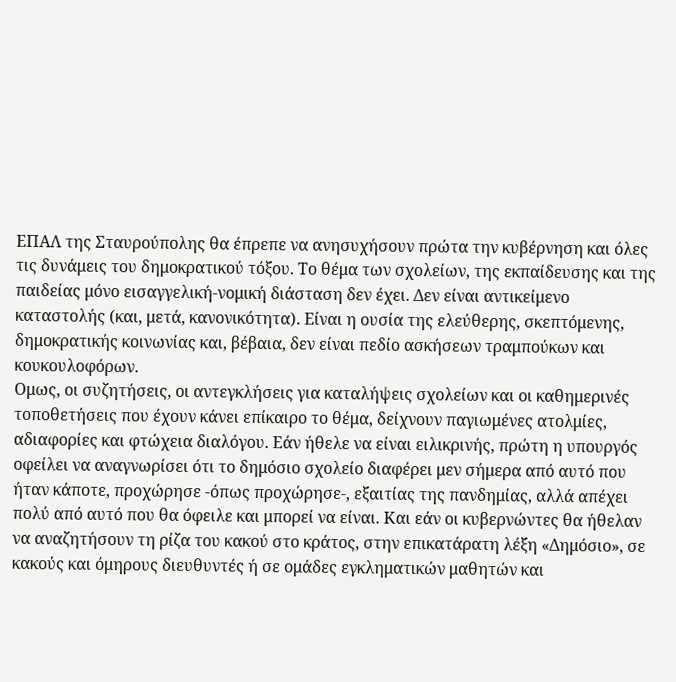ΕΠΑΛ της Σταυρούπολης θα έπρεπε να ανησυχήσουν πρώτα την κυβέρνηση και όλες τις δυνάμεις του δημοκρατικού τόξου. Το θέμα των σχολείων, της εκπαίδευσης και της παιδείας μόνο εισαγγελική-νομική διάσταση δεν έχει. Δεν είναι αντικείμενο καταστολής (και, μετά, κανονικότητα). Είναι η ουσία της ελεύθερης, σκεπτόμενης, δημοκρατικής κοινωνίας και, βέβαια, δεν είναι πεδίο ασκήσεων τραμπούκων και κουκουλοφόρων.
Ομως, οι συζητήσεις, οι αντεγκλήσεις για καταλήψεις σχολείων και οι καθημερινές τοποθετήσεις που έχουν κάνει επίκαιρο το θέμα, δείχνουν παγιωμένες ατολμίες, αδιαφορίες και φτώχεια διαλόγου. Εάν ήθελε να είναι ειλικρινής, πρώτη η υπουργός οφείλει να αναγνωρίσει ότι το δημόσιο σχολείο διαφέρει μεν σήμερα από αυτό που ήταν κάποτε, προχώρησε -όπως προχώρησε-, εξαιτίας της πανδημίας, αλλά απέχει πολύ από αυτό που θα όφειλε και μπορεί να είναι. Και εάν οι κυβερνώντες θα ήθελαν να αναζητήσουν τη ρίζα του κακού στο κράτος, στην επικατάρατη λέξη «Δημόσιο», σε κακούς και όμηρους διευθυντές ή σε ομάδες εγκληματικών μαθητών και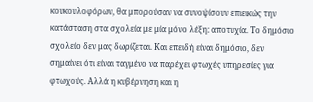κουκουλοφόρων, θα μπορούσαν να συνοψίσουν επιεικώς την κατάσταση στα σχολεία με μία μόνο λέξη: αποτυχία. Το δημόσιο σχολείο δεν μας δωρίζεται. Και επειδή είναι δημόσιο, δεν σημαίνει ότι είναι ταγμένο να παρέχει φτωχές υπηρεσίες για φτωχούς. Αλλά η κυβέρνηση και η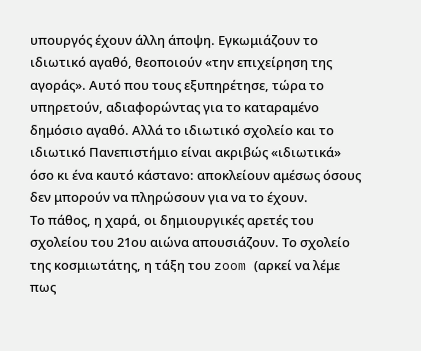υπουργός έχουν άλλη άποψη. Εγκωμιάζουν το ιδιωτικό αγαθό, θεοποιούν «την επιχείρηση της αγοράς». Αυτό που τους εξυπηρέτησε, τώρα το υπηρετούν, αδιαφορώντας για το καταραμένο δημόσιο αγαθό. Αλλά το ιδιωτικό σχολείο και το ιδιωτικό Πανεπιστήμιο είναι ακριβώς «ιδιωτικά» όσο κι ένα καυτό κάστανο: αποκλείουν αμέσως όσους δεν μπορούν να πληρώσουν για να το έχουν.
Το πάθος, η χαρά, οι δημιουργικές αρετές του σχολείου του 21ου αιώνα απουσιάζουν. Το σχολείο της κοσμιωτάτης, η τάξη του zoom (αρκεί να λέμε πως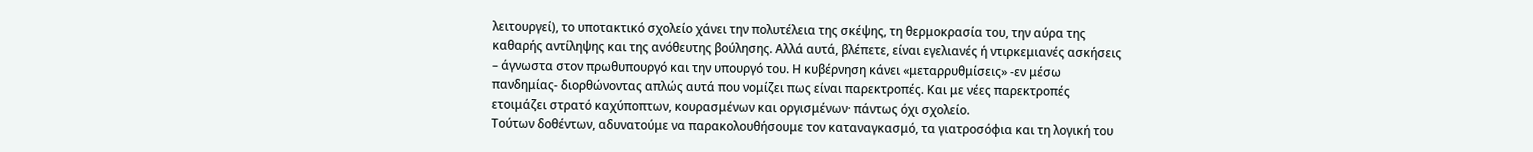λειτουργεί), το υποτακτικό σχολείο χάνει την πολυτέλεια της σκέψης, τη θερμοκρασία του, την αύρα της καθαρής αντίληψης και της ανόθευτης βούλησης. Αλλά αυτά, βλέπετε, είναι εγελιανές ή ντιρκεμιανές ασκήσεις – άγνωστα στον πρωθυπουργό και την υπουργό του. Η κυβέρνηση κάνει «μεταρρυθμίσεις» -εν μέσω πανδημίας- διορθώνοντας απλώς αυτά που νομίζει πως είναι παρεκτροπές. Και με νέες παρεκτροπές ετοιμάζει στρατό καχύποπτων, κουρασμένων και οργισμένων· πάντως όχι σχολείο.
Τούτων δοθέντων, αδυνατούμε να παρακολουθήσουμε τον καταναγκασμό, τα γιατροσόφια και τη λογική του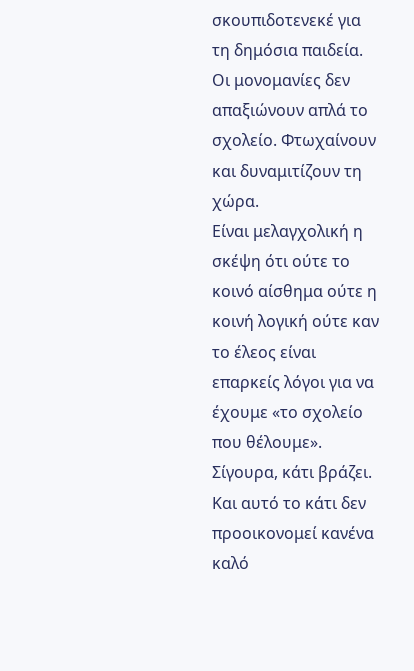σκουπιδοτενεκέ για τη δημόσια παιδεία. Οι μονομανίες δεν απαξιώνουν απλά το σχολείο. Φτωχαίνουν και δυναμιτίζουν τη χώρα.
Είναι μελαγχολική η σκέψη ότι ούτε το κοινό αίσθημα ούτε η κοινή λογική ούτε καν το έλεος είναι επαρκείς λόγοι για να έχουμε «το σχολείο που θέλουμε». Σίγουρα, κάτι βράζει. Και αυτό το κάτι δεν προοικονομεί κανένα καλό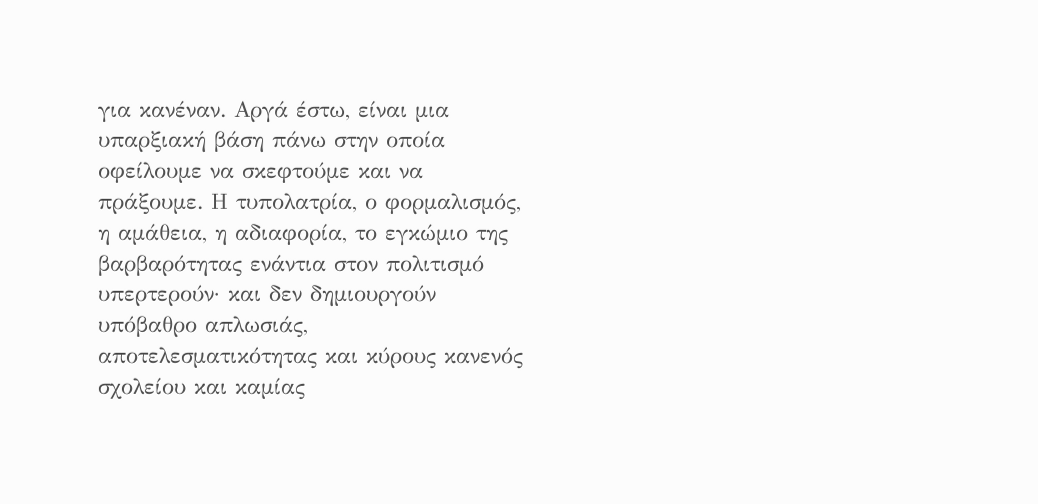για κανέναν. Αργά έστω, είναι μια υπαρξιακή βάση πάνω στην οποία οφείλουμε να σκεφτούμε και να πράξουμε. Η τυπολατρία, ο φορμαλισμός, η αμάθεια, η αδιαφορία, το εγκώμιο της βαρβαρότητας ενάντια στον πολιτισμό υπερτερούν· και δεν δημιουργούν υπόβαθρο απλωσιάς, αποτελεσματικότητας και κύρους κανενός σχολείου και καμίας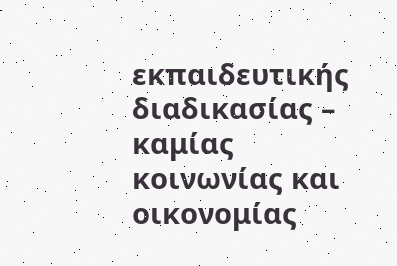εκπαιδευτικής διαδικασίας – καμίας κοινωνίας και οικονομίας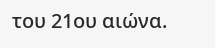του 21ου αιώνα.